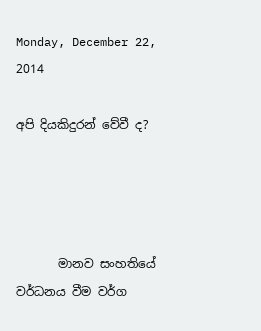Monday, December 22, 2014

අපි දියකිදුරන් වේවී ද?




       මානව සංහතියේ වර්ධනය වීම වර්ග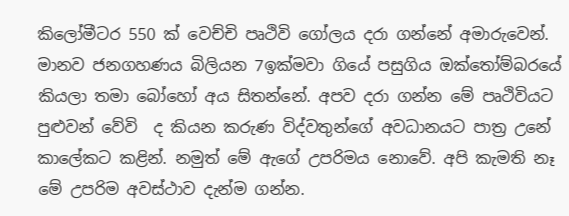කිලෝමීටර 550 ක් වෙච්චි පෘථිවි‍ ගෝලය දරා ගන්නේ අමාරුවෙන්. මානව ජනගහණය බිලියන 7ඉක්මවා ගියේ පසුගිය ඔක්තෝම්බරයේ කියලා තමා බෝහෝ අය සිතන්නේ. අපව දරා ගන්න මේ පෘථිවියට පුළුවන් වේවි  ද කියන කරුණ විද්වතුන්ගේ අවධානයට පාත්‍ර උනේ කාලේකට කළින්. නමුත් මේ ඇගේ උපරිමය නොවේ. අපි කැමති නෑ මේ උපරිම අවස්ථාව දැන්ම ගන්න.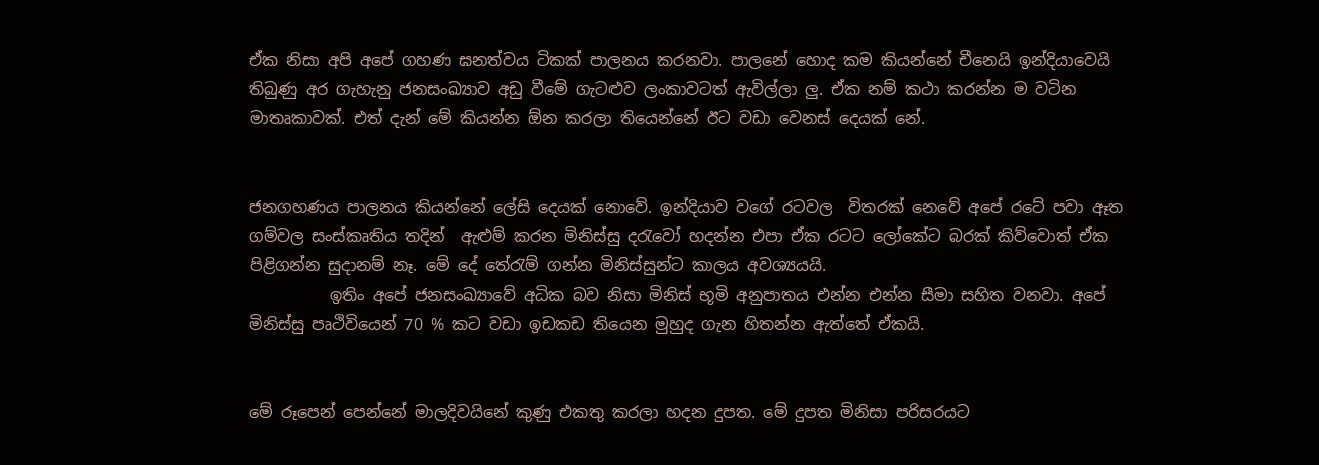ඒක නිසා අපි අපේ ගහණ ඝනත්වය ටිකක් පාලනය කරනවා. පාලනේ හොද කම කියන්නේ චීනෙයි ඉන්දියාවෙයි තිබුණු අර ගැහැනු ජනසංඛ්‍යාව අඩු වීමේ ගැටළුව ලංකාවටත් ඇවිල්ලා ලු. ඒක නම් කථා කරන්න ම වටින මාතෘකාවක්. එත් දැන් මේ කියන්න ඕන කරලා තියෙන්නේ ඊට වඩා වෙනස් දෙයක් නේ.


ජනගහණය පාලනය කියන්නේ ලේසි දෙයක් නොවේ. ඉන්දියාව වගේ රටවල  විතරක් නෙවේ අපේ රටේ පවා ඈත ගම්වල සංස්කෘතිය තදින්  ඇළුම් කරන මිනිස්සු දරැවෝ හදන්න එපා ඒක රටට ලෝකේට බරක් කිව්වොත් ඒක පිළිගන්න සුදානම් නෑ. මේ දේ තේරැම් ගන්න මිනිස්සුන්ට කාලය අවශ්‍යයයි.
          ඉතිං අපේ ජනසංඛ්‍යාවේ අධික බව නිසා මිනිස් භූමි අනුපාතය එන්න එන්න සීමා සහිත වනවා. අපේ මිනිස්සු පෘථිවියෙන් 70 % කට වඩා ඉඩකඩ තියෙන මුහුද ගැන හිතන්න ඇත්තේ ඒකයි.


මේ රූපෙන් පෙන්නේ මාලදිවයිනේ කුණු එකතු කරලා හදන දුපත. මේ දුපත මිනිසා පරිසරයට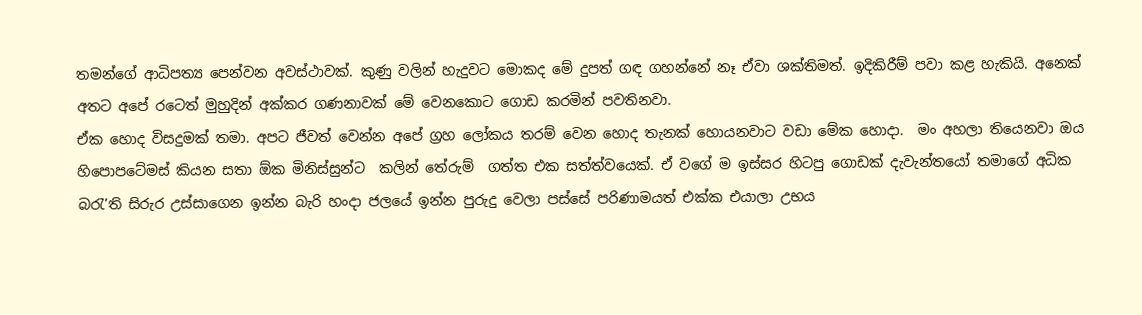තමන්ගේ ආධිපත්‍ය පෙන්වන අවස්ථාවක්. කුණු වලින් හැදුවට මොකද මේ දුපත් ගඳ ගහන්නේ නෑ ඒවා ශක්තිමත්. ඉදිකිරීම් පවා කළ හැකියි. අනෙක් අතට අපේ රටෙත් මුහුදින් අක්කර ගණනාවක් මේ වෙනකොට ගොඩ කරමින් පවතිනවා.
ඒක හොද විසදුමක් තමා. අපට ජීවත් වෙන්න අපේ ග්‍රහ ලෝකය තරම් වෙන හොද තැනක් හොයනවාට වඩා මේක හොදා.  මං අහලා තියෙනවා ඔය හිපොපටේමස් කියන සතා ඕක මිනිස්සුන්ට  කලින් තේරුම්  ගත්ත එක සත්ත්වයෙක්. ඒ වගේ ම ඉස්සර හිටපු ගොඩක් දැවැන්තයෝ තමාගේ අධික බරැ’ති සිරුර උස්සාගෙන ඉන්න බැරි හංදා ජලයේ ඉන්න පුරුදු වෙලා පස්සේ පරිණාමයත් එක්ක එයාලා උභය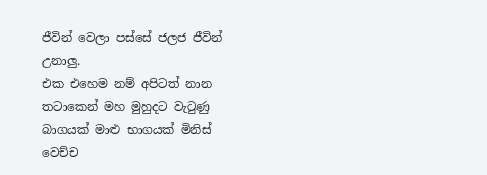ජීවින් වෙලා පස්සේ ජලජ ජීවින් උනාලු.
එක එහෙම නම් අපිටත් නාන තටාකෙන් මහ මුහුදට වැටුණු බාගයක් මාළු භාගයක් මිනිස් වෙච්ච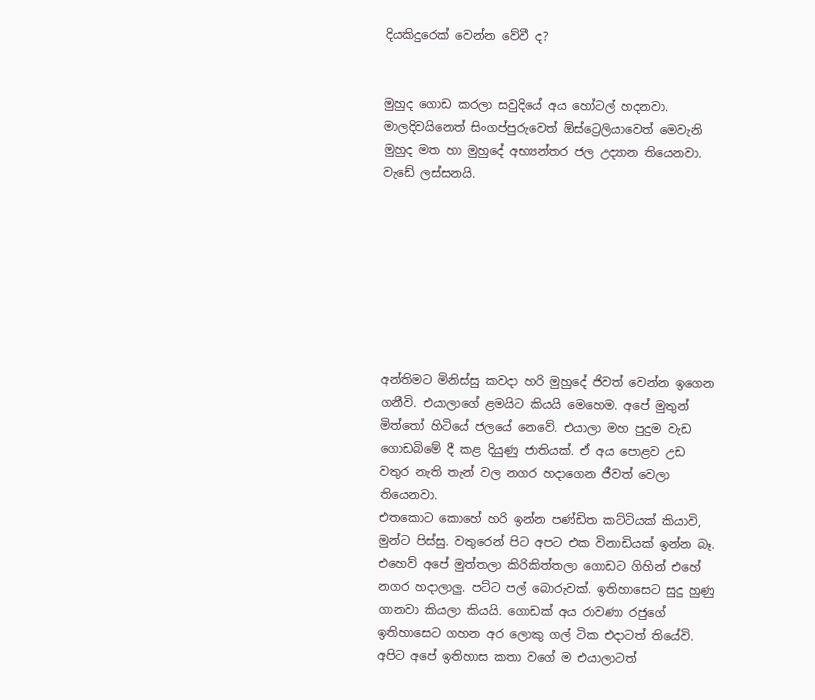දියකිදුරෙක් වෙන්න වේවී ද?


මුහුද ගොඩ කරලා සවුදියේ අය හෝටල් හදනවා. මාලදිවයිනෙත් සිංගප්පුරුවෙත් ඕස්ට්‍රෙලියාවෙත් මෙවැනි මුහුද මත හා මුහුදේ අභ්‍යන්තර ජල උද්‍යාන තියෙනවා. වැඩේ ලස්සනයි.








අන්තිමට මිනිස්සු කවදා හරි මුහුදේ ජිවත් වෙන්න ඉගෙන ගනීවි. එයාලාගේ ළමයිට කියයි මෙහෙම. අපේ මුතුන් මිත්තෝ හිටියේ ජලයේ නෙවේ. එයාලා මහ පුදුම වැඩ ගොඩබිමේ දී කළ දියුණු ජාතියක්. ඒ අය පොළව උඩ වතුර නැති තැන් වල නගර හදාගෙන ජීවත් වෙලා තියෙනවා.
එතකොට කොහේ හරි ඉන්න පණ්ඩිත කට්ටියක් කියාවි, මුන්ට පිස්සු. වතුරෙන් පිට අපට එක විනාඩියක් ඉන්න බෑ. එහෙව් අපේ මුත්තලා කිරිකිත්තලා ගොඩට ගිහින් එහේ නගර හදාලාලු. පට්ට පල් බොරුවක්. ඉතිහාසෙට සුදු හුණු ගානවා කියලා කියයි. ගොඩක් අය රාවණා රජුගේ ඉතිහාසෙට ගහන අර ලොකු ගල් ටික එදාටත් තියේවි.
අපිට අපේ ඉතිහාස කතා වගේ ම එයාලාටත්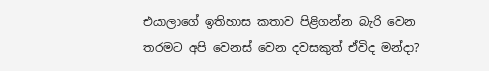එයාලාගේ ඉතිහාස කතාව පිළිගන්න බැරි වෙන තරමට අපි වෙනස් වෙන දවසකුත් ඒවිද මන්දා?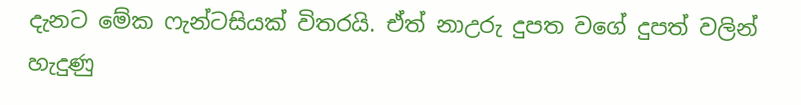දැනට මේක ෆැන්ටසියක් විතරයි. ඒත් නාඋරු දුපත වගේ දුපත් වලින් හැදුණු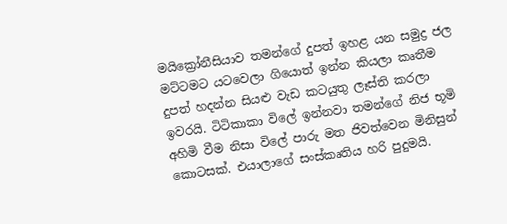මයික්‍රෝනීසියාව තමන්ගේ දුපත් ඉහළ යන සමුද්‍ර ජල මට්ටමට යටවෙලා ගියොත් ඉන්න කියලා කෘතීම දුපත් හදන්න සියළු වැඩ කටයුතු ලෑස්ති කරලා ඉවරයි. ටිටිකාකා විලේ ඉන්නවා තමන්ගේ නිජ භූමි අහිමි වීම නිසා විලේ පාරු මත ජිවත්වෙන මිනිසුන් කොටසක්. එයාලාගේ සංස්කෘතිය හරි පුදුමයි.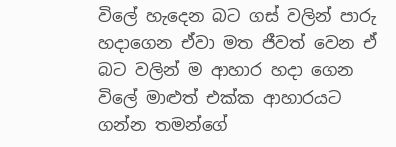විලේ හැදෙන බට ගස් වලින් පාරු හදාගෙන ඒවා මත ජීවත් වෙන ඒ බට වලින් ම ආහාර හදා ගෙන විලේ මාළුත් එක්ක ආහාරයට ගන්න තමන්ගේ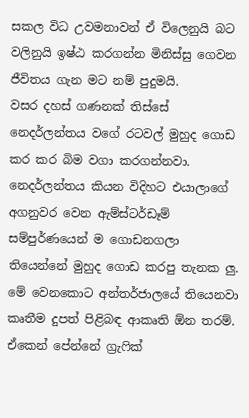සකල විධ උවමනාවන් ඒ විලෙනුයි බට වලිනුයි ඉෂ්ඨ කරගන්න මිනිස්සු ගෙවන ජීවිතය ගැන මට නම් පුදුමයි.
වසර දහස් ගණනක් තිස්සේ නෙදර්ලන්තය වගේ රටවල් මුහුද ගොඩ කර කර බිම වගා කරගන්නවා. නෙදර්ලන්තය කියන විදිහට එයාලාගේ අගනුවර වෙන ඇම්ස්ටර්ඩෑම් සම්පුර්ණයෙන් ම ගොඩනගලා තියෙන්නේ මුහුද ගොඩ කරපු තැනක ලු.
මේ වෙනකොට අන්තර්ජාලයේ තියෙනවා කෘතීම දුපත් පිළිබඳ ආකෘති ඕන තරම්. ඒකෙන් පේන්නේ ග්‍රැෆික්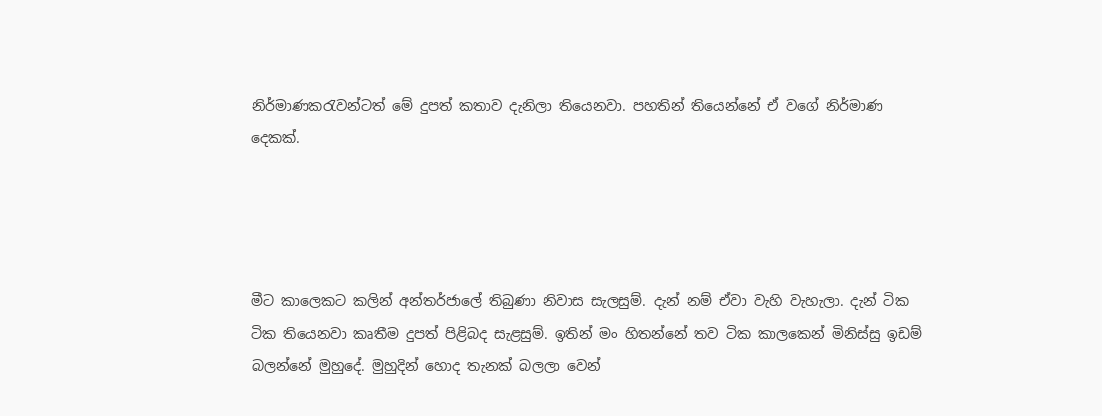නිර්මාණකරැවන්ටත් මේ දුපත් කතාව දැනිලා තියෙනවා. පහතින් තියෙන්නේ ඒ වගේ නිර්මාණ දෙකක්.




මීට කාලෙකට කලින් අන්තර්ජාලේ තිබුණා නිවාස සැලසුම්. දැන් නම් ඒවා වැහි වැහැලා. දැන් ටික ටික තියෙනවා කෘතීම දුපත් පිළිබද සැළසුම්. ඉතින් මං හිතන්නේ තව ටික කාලකෙන් මිනිස්සු ඉඩම් බලන්නේ මුහුදේ. මුහුදින් හොද තැනක් බලලා වෙන්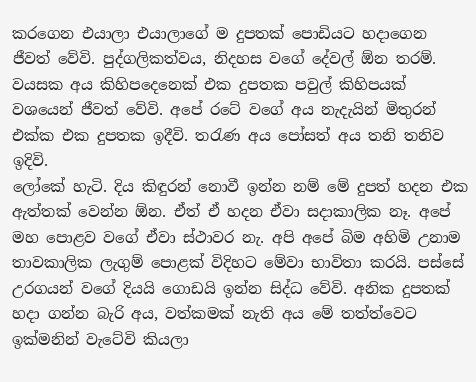කරගෙන එයාලා එයාලාගේ ම දුපතක් පොඩියට හදාගෙන ජීවත් වේවි. පුද්ගලිකත්වය, නිදහස වගේ දේවල් ඕන තරම්. වයසක අය කිහිපදෙනෙක් එක දුපතක පවුල් කිහිපයක් වශයෙන් ජීවත් වේවි. අපේ රටේ වගේ අය නැදැයින් මිතුරන් එක්ක එක දුපතක ඉදීවි. තරැණ අය පෝසත් අය තනි තනිව ඉදිවි.
ලෝකේ හැටි. දිය කිඳුරන් නොවී ඉන්න නම් මේ දුපත් හදන එක ඇත්තක් වෙන්න ඕන. ඒත් ඒ හදන ඒවා සදාකාලික නෑ. අපේ මහ පොළව වගේ ඒවා ස්ථාවර නැ. අපි අපේ බිම අහිමි උනාම තාවකාලික ලැගුම් පොළක් විදිහට මේවා භාවිතා කරයි. පස්සේ  උරගයන් වගේ දියයි ගොඩයි ඉන්න සිද්ධ වේවි. අනික දුපතක් හදා ගන්න බැරි අය, වත්කමක් නැති අය මේ තත්ත්වෙට ඉක්මනින් වැටේවි කියලා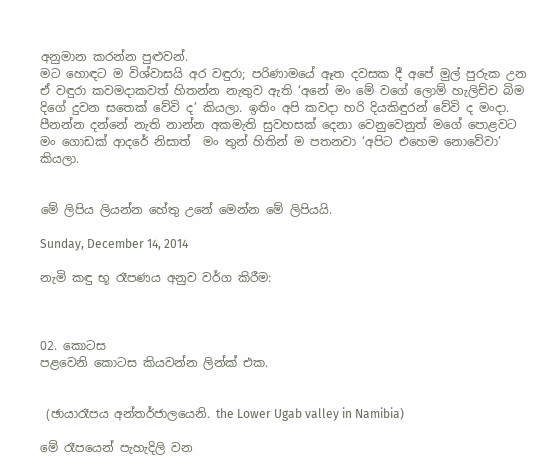අනුමාන කරන්න පුළුවන්.
මට හොඳට ම විශ්වාසයි අර වඳුරා; පරිණාමයේ ඈත දවසක දී අපේ මුල් පුරුක උන ඒ වඳුරා කවමදාකවත් හිතන්න නැතුව ඇති ‘අනේ මං මේ වගේ ලොම් හැලිච්ච බිම දිගේ දුවන සතෙක් වේවි ද’ කියලා. ඉතිං අපි කවදා හරි දියකිඳුරන් වේවි ද මංදා. පීනන්න දන්නේ නැති නාන්න අකමැති සුවහසක් දෙනා වෙනුවෙනුත් මගේ පොළවට මං ගොඩක් ආදරේ නිසාත්  මං තුන් හිතින් ම පතනවා ‘අපිට එහෙම නොවේවා’ කියලා.


මේ ලිපිය ලියන්න හේතු උනේ මෙන්න මේ ලිපියයි.

Sunday, December 14, 2014

නැමි කඳු භූ රෑපණය අනුව වර්ග කිරීම:



02. කොටස
පළවෙනි කොටස කියවන්න ලින්ක් එක.


 (ඡායාරෑපය අන්තර්ජාලයෙනි. the Lower Ugab valley in Namibia)

මේ රෑපයෙන් පැහැදිලි වන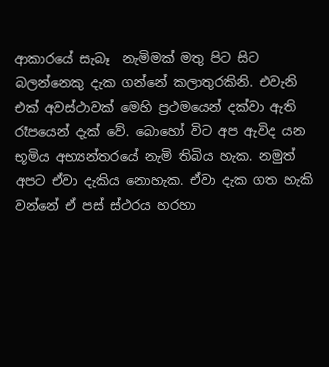ආකාරයේ සැබෑ  නැමිමක් මතු පිට සිට බලන්නෙකු දැක ගන්නේ කලාතුරකිනි. එවැනි එක් අවස්ථාවක් මෙහි ප්‍රථමයෙන් දක්වා ඇති රෑ‍පයෙන් දැක් වේ. බොහෝ විට අප ඇවිද යන භූමිය අභ්‍යන්තරයේ නැමි තිබිය හැක. නමුත් අපට ඒවා දැකිය නොහැක. ඒවා දැක ගත හැකි වන්නේ ඒ පස් ස්ථරය හරහා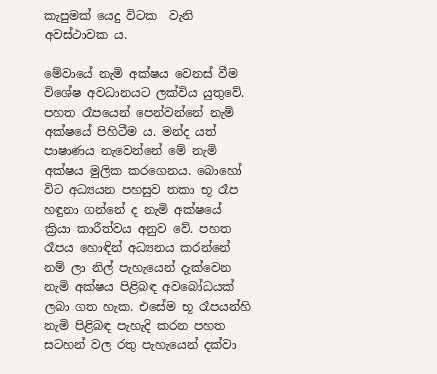කැපුමක් යෙදු විටක  වැනි අවස්ථාවක ය.

මේවායේ නැමි අක්ෂය වෙනස් වීම විශේෂ අවධානයට ලක්විය යුතුවේ. පහත රෑපයෙන් පෙන්වන්නේ නැමි අක්ෂයේ පිහිටීම ය. මන්ද යත් පාෂාණය නැවෙන්නේ මේ නැමි අක්ෂය මුලික කරගෙනය. බොහෝ විට අධ්‍යයන පහසුව තකා භූ රෑප හඳුනා ගන්නේ ද නැමි අක්ෂයේ ක්‍රියා කාරීත්වය අනුව වේ. පහත රෑපය හොඳින් අධ්‍යනය කරන්නේ නම් ලා නිල් පැහැයෙන් දැක්වෙන නැමි අක්ෂය පිළිබඳ අවබෝධයක් ලබා ගත හැක. එසේම භූ රෑපයන්හි නැමි පිළිබඳ පැහැදි කරන පහත සටහන් වල රතු පැහැයෙන් දක්වා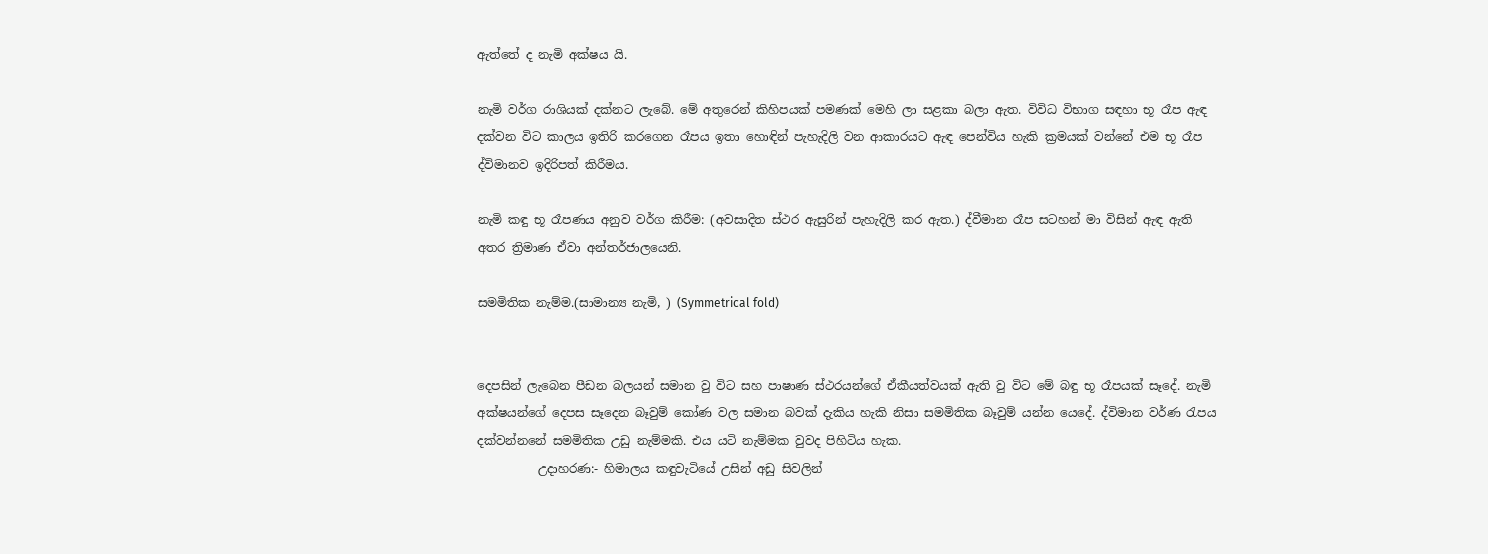ඇත්තේ ද නැමි අක්ෂය යි.

නැමි වර්ග රාශියක් දක්නට ලැබේ. මේ අතුරෙන් කිහිපයක් පමණක් මෙහි ලා සළකා බලා ඇත. විවිධ විභාග සඳහා භූ රෑප ඇඳ දක්වන විට කාලය ඉතිරි කරගෙන රෑපය ඉතා හොඳින් පැහැදිලි වන ආකාරයට ඇඳ පෙන්විය හැකි ක්‍රමයක් වන්නේ එම භූ රෑප ද්විමානව ඉදිරිපත් කිරීමය.

නැමි කඳු භූ රෑපණය අනුව වර්ග කිරීම: (අවසාදිත ස්ථර ඇසුරින් පැහැදිලි කර ඇත.) ද්වීමාන රෑප සටහන් මා විසින් ඇඳ ඇති අතර ත්‍රිමාණ ඒවා අන්තර්ජාලයෙනි.

සමමිතික නැම්ම.(සාමාන්‍ය නැමි, ) (Symmetrical fold)


දෙපසින් ලැබෙන පීඩන බලයන් සමාන වු විට සහ පාෂාණ ස්ථරයන්ගේ ඒකීයත්වයක් ඇති වු විට මේ බඳු භූ රෑපයක් සෑදේ. නැමි අක්ෂයන්ගේ දෙපස සෑදෙන බෑවුම් කෝණ වල සමාන බවක් දැකිය හැකි නිසා සමමිතික බෑවුම් යන්න යෙදේ. ද්විමාන වර්ණ රැපය දක්වන්න‍නේ සමමිතික උඩු නැම්මකි. එය යටි නැම්මක වුවද පිහිටිය හැක.
          උදාහරණ:- හිමාලය කඳුවැටියේ උසින් අඩු සිවලින්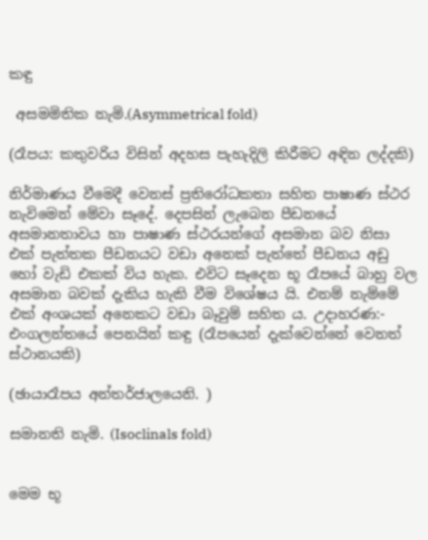කඳු

 අසමමිතික නැමි.(Asymmetrical fold)

(රෑපය: කතුවරිය විසින් අදහස පැහැදිලි කිරීමට අඳින ලද්දකි)

නිර්මාණය වීමෙදී වෙනස් ප්‍රතිරෝධකතා සහිත පාෂාණ ස්ථර නැවිමෙන් මේවා සෑදේ. දෙපසින් ලැබෙන පීඩනයේ අසමානතාවය හා පාෂාණ ස්ථරයන්ගේ අසමාන බව නිසා එක් පැත්තක පීඩනයට වඩා අනෙක් පැත්තේ පීඩනය අඩු හෝ වැඩි එකක් විය හැක. එවිට සෑදෙන භූ රෑපයේ බාහු වල අසමාන බවක් දැකිය හැකි වීම විශේෂය යි. එනම් නැම්මේ එක් අංශයක් අනෙකට වඩා බෑවුම් සහිත ය. උදාහරණ:- එංගලන්තයේ පෙනයින් කඳු (රෑපයෙන් දැක්වෙන්නේ වෙනත් ස්ථානයකි)

(ඡායාරෑපය අන්තර්ජාලයෙනි. )

සමානති නැමි. (Isoclinals fold)


මෙම භූ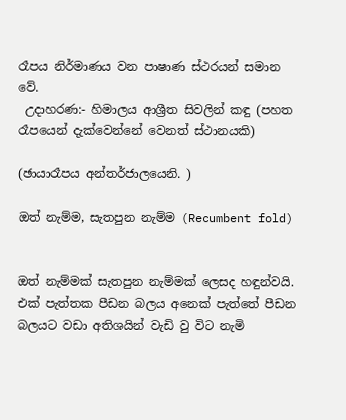රෑපය නිර්මාණය වන පාෂාණ ස්ථරයන් සමාන වේ.
 උදාහරණ:- හිමාලය ආශ්‍රීත සිවලින් කඳු (පහත රෑපයෙන් දැක්වෙන්නේ වෙනත් ස්ථානයකි)

(ඡායාරෑපය අන්තර්ජාලයෙනි. )

ඔත් නැම්ම, සැතපුන නැම්ම (Recumbent fold)


ඔත් නැම්මක් සැතපුන නැම්මක් ලෙසද හඳුන්වයි. එක් පැත්තක පීඩන බලය අනෙක් පැත්තේ පීඩන බලයට වඩා අතිශයින් වැඩි වු විට නැමි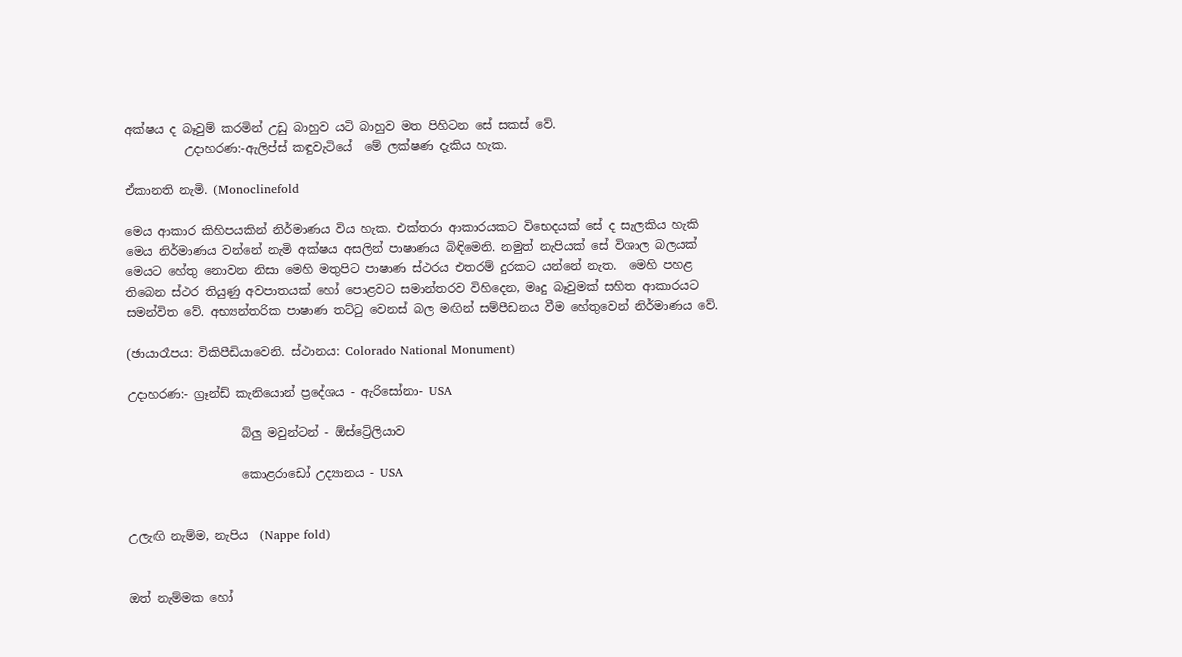අක්ෂය ද බෑවුම් කරමින් උඩු බාහුව යටි බාහුව මත පිහිටන සේ සකස් වේ.
          උදාහරණ:-ඇලිප්ස් කඳුවැටියේ  මේ ලක්ෂණ දැකිය හැක.

ඒකානති නැමි. (Monoclinefold

මෙය ආකාර කිහිපයකින් නිර්මාණය විය හැක. එක්තරා ආකාරයකට විභෙදයක් සේ ද සැලකිය හැකි මෙය නිර්මාණය වන්නේ නැමි අක්ෂය අසලින් පාෂාණය බිඳිමෙනි. නමුත් නැපියක් සේ විශාල බලයක් මෙයට හේතු නොවන නිසා මෙහි මතුපිට පාෂාණ ස්ථරය එතරම් දුරකට යන්නේ නැත.  මෙහි පහළ තිබෙන ස්ථර තියුණු අවපාතයක් හෝ පොළවට සමාන්තරව විහිදෙන, මෘදු බෑවුමක් සහිත ආකාරයට  සමන්විත වේ. අභ්‍යන්තරික පාෂාණ තට්ටු වෙනස් බල මඟින් සම්පීඩනය වීම හේතුවෙන් නිර්මාණය වේ.

(ඡායාරෑපය: විකිපීඩියාවෙනි. ස්ථානය: Colorado National Monument)

උදාහරණ:- ග්‍රෑන්ඩ් කැනියොන් ප්‍රදේශය - ඇරිසෝනා- USA

                   බ්ලු මවුන්ටන් - ඕස්ට්‍රේලියාව

                   කොළරාඩෝ උද්‍යානය - USA


උලැඟි නැම්ම, නැපිය  (Nappe fold)


ඔත් නැම්මක හෝ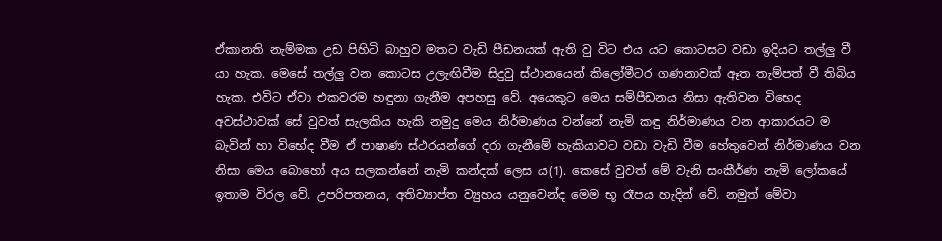ඒකානති නැම්මක උඩ පිහිටි බාහුව මතට වැඩි පීඩනයක් ඇති වු විට එය යට කොටසට වඩා ඉදියට තල්ලු වී යා හැක. මෙසේ තල්ලු වන කොටස උලැඟිවීම සිදුවු ස්ථානයෙන් කිලෝමීටර ගණනාවක් ඈත තැම්පත් වී තිබිය හැක. එවිට ඒවා එකවරම හඳුනා ගැනීම අපහසු වේ. අයෙකුට මෙය සම්පීඩනය නිසා ඇතිවන විභෙද අවස්ථාවක් සේ වුවත් සැලකිය හැකි නමුදු මෙය නිර්මාණය වන්නේ නැමි කඳු නිර්මාණය වන ආකාරයට ම බැවින් හා විභේද වීම ඒ පාෂාණ ස්ථරයන්ගේ දරා ගැනීමේ හැකියාවට වඩා වැඩි වීම හේතුවෙන් නිර්මාණය වන නිසා මෙය බොහෝ අය සලකන්නේ නැමි කන්දක් ලෙස ය(1). කෙසේ වුවත් මේ වැනි සංකීර්ණ නැමි ලෝකයේ ඉතාම විරල වේ. උපරිපතනය, අතිව්‍යාප්ත ව්‍යුහය යනුවෙන්ද මෙම භූ රෑපය හැදින් වේ. නමුත් මේවා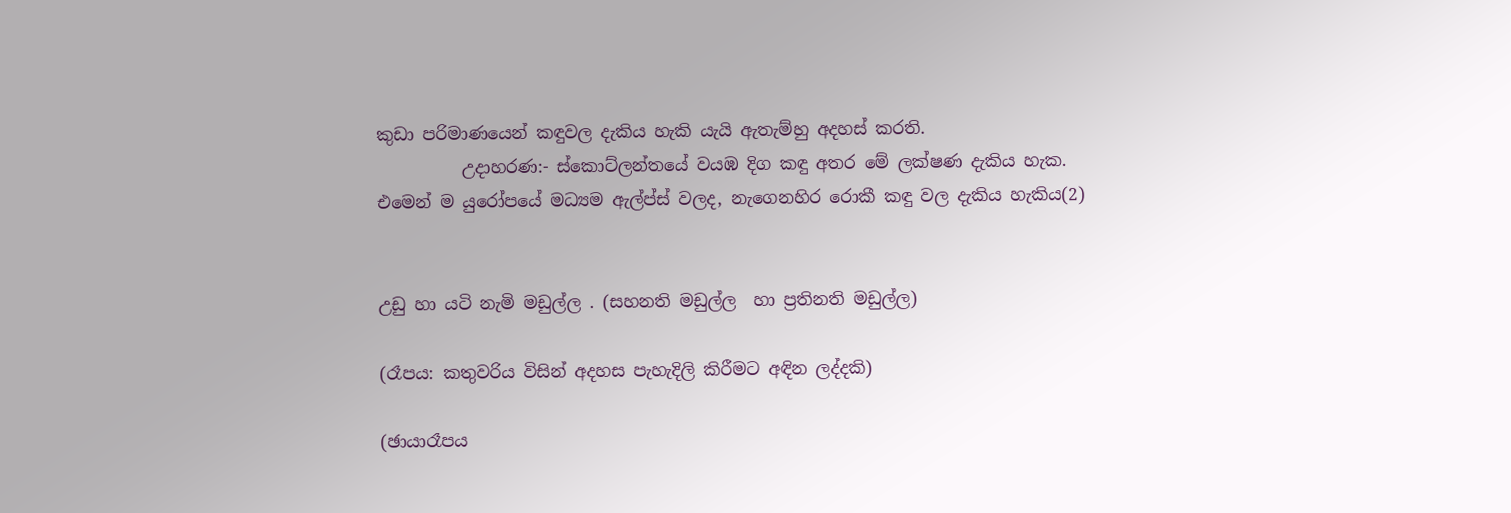කුඩා පරිමාණයෙන් කඳුවල දැකිය හැකි යැයි ඇතැම්හු අදහස් කරති.
          උදාහරණ:- ස්කොට්ලන්තයේ වයඹ දිග කඳු අතර මේ ලක්ෂණ දැකිය හැක. එමෙන් ම යුරෝපයේ මධ්‍යම ඇල්ප්ස් වලද, නැගෙනහිර රොකී කඳු වල දැකිය හැකිය(2)


උඩු හා යටි නැමි මඩුල්ල . (සහනති මඩුල්ල  හා ප්‍රතිනති මඩුල්ල)

(රෑපය: කතුවරිය විසින් අදහස පැහැදිලි කිරීමට අඳින ලද්දකි)

(ඡායාරෑපය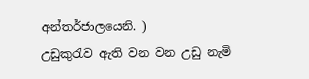අන්තර්ජාලයෙනි. )
උඩුකුරැව ඇති වන වන උඩු නැමි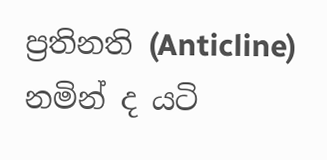ප්‍රතිනති (Anticline) නමින් ද යටි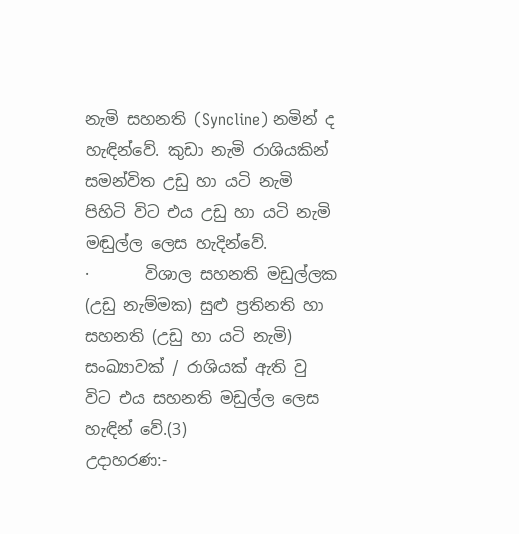නැමි සහනති (Syncline) නමින් ද හැඳින්වේ. කුඩා නැමි රාශියකින් සමන්විත උඩු හා යටි නැමි පිහිටි විට එය උඩු හා යටි නැමි මඬුල්ල ලෙස හැදින්වේ.
·       විශාල සහනති මඩුල්ලක (උඩු නැම්මක) සුළු ප්‍රතිනති හා සහනති (උඩු හා යටි නැමි) සංඛ්‍යාවක් / රාශියක් ඇති වු විට එය සහනති මඩුල්ල ලෙස හැඳින් වේ.(3)
උදාහරණ:-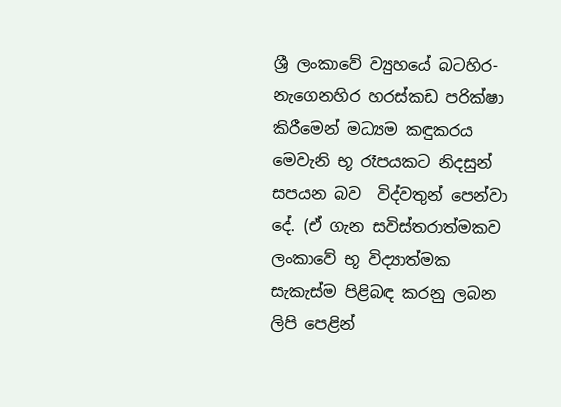ශ්‍රී ලංකාවේ ව්‍යුහයේ බටහිර-නැගෙනහිර හරස්කඩ පරික්ෂා කිරීමෙන් මධ්‍යම කඳුකරය මෙවැනි භූ රෑපයකට නිදසුන් සපයන බව  විද්වතුන් පෙන්වා දේ. (ඒ ගැන සවිස්තරාත්මකව ලංකාවේ භූ විද්‍යාත්මක සැකැස්ම පිළිබඳ කරනු ලබන ලිපි පෙළින්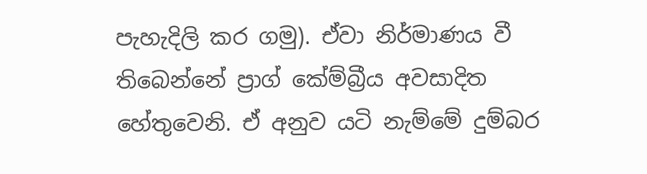පැහැදිලි කර ගමු). ඒවා නිර්මාණය වී තිබෙන්නේ ප්‍රාග් කේම්බ්‍රීය අවසාදිත හේතුවෙනි. ඒ අනුව යටි නැම්මේ දුම්බර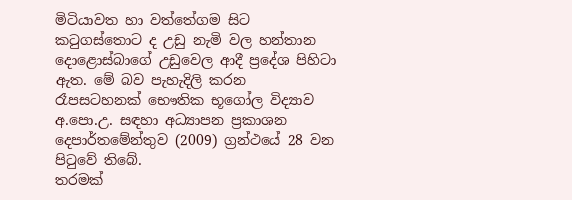මිටියාවත හා වත්තේගම සිට කටුගස්තොට ද උඩු නැමි වල හන්තාන දොළොස්බාගේ උඩුවෙල ආදී ප්‍රදේශ පිහිටා ඇත. මේ බව පැහැදිලි කරන රෑපසටහනක් භෞතික භූගෝල විද්‍යාව අ.පො.උ. සඳහා අධ්‍යාපන ප්‍රකාශන දෙපාර්තමේන්තුව (2009) ග්‍රන්ථයේ 28 වන පිටුවේ තිබේ.
තරමක්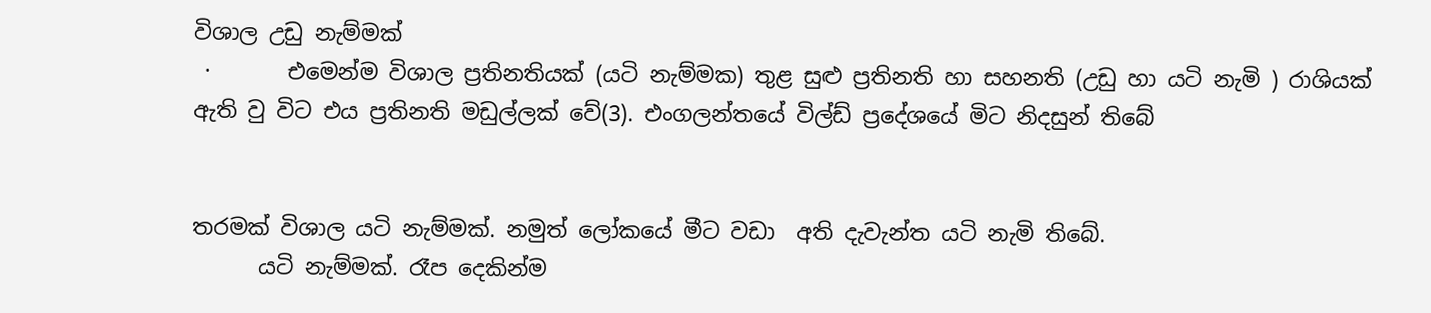විශාල උඩු නැම්මක්
 ·       එමෙන්ම විශාල ප්‍රතිනතියක් (යටි නැම්මක) තුළ සුළු ප්‍රතිනති හා සහනති (උඩු හා යටි නැමි ) රාශියක් ඇති වු විට එය ප්‍රතිනති මඩුල්ලක් වේ(3). එංගලන්තයේ විල්ඩ් ප්‍රදේශයේ මිට නිදසුන් තිබේ


තරමක් විශාල යටි නැම්මක්. නමුත් ලෝකයේ මීට වඩා  අති දැවැන්ත යටි නැමි තිබේ.
      යටි නැම්මක්. රෑප දෙකින්ම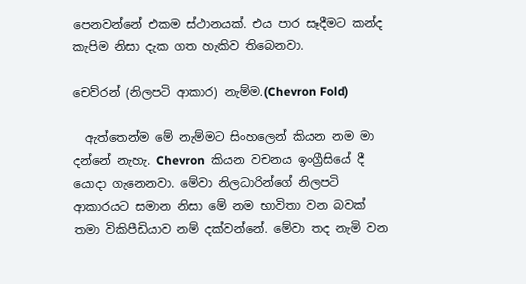පෙනවන්නේ එකම ස්ථානයක්. එය පාර සෑදීමට කන්ද කැපිම නිසා දැක ගත හැකිව තිබෙනවා.

චෙව්රන් (නිලපටි ආකාර) නැම්ම.(Chevron Fold)

  ඇත්තෙන්ම මේ නැම්මට සිංහලෙන් කියන නම මා දන්නේ නැහැ. Chevron  කියන වචනය ඉංග්‍රීසියේ දී යොදා ගැනෙනවා. මේවා නිලධාරින්ගේ නිලපටි ආකාරයට සමාන නිසා මේ නම භාවිතා වන බවක් තමා විකිපීඩියාව නම් දක්වන්නේ. මේවා තද නැමි වන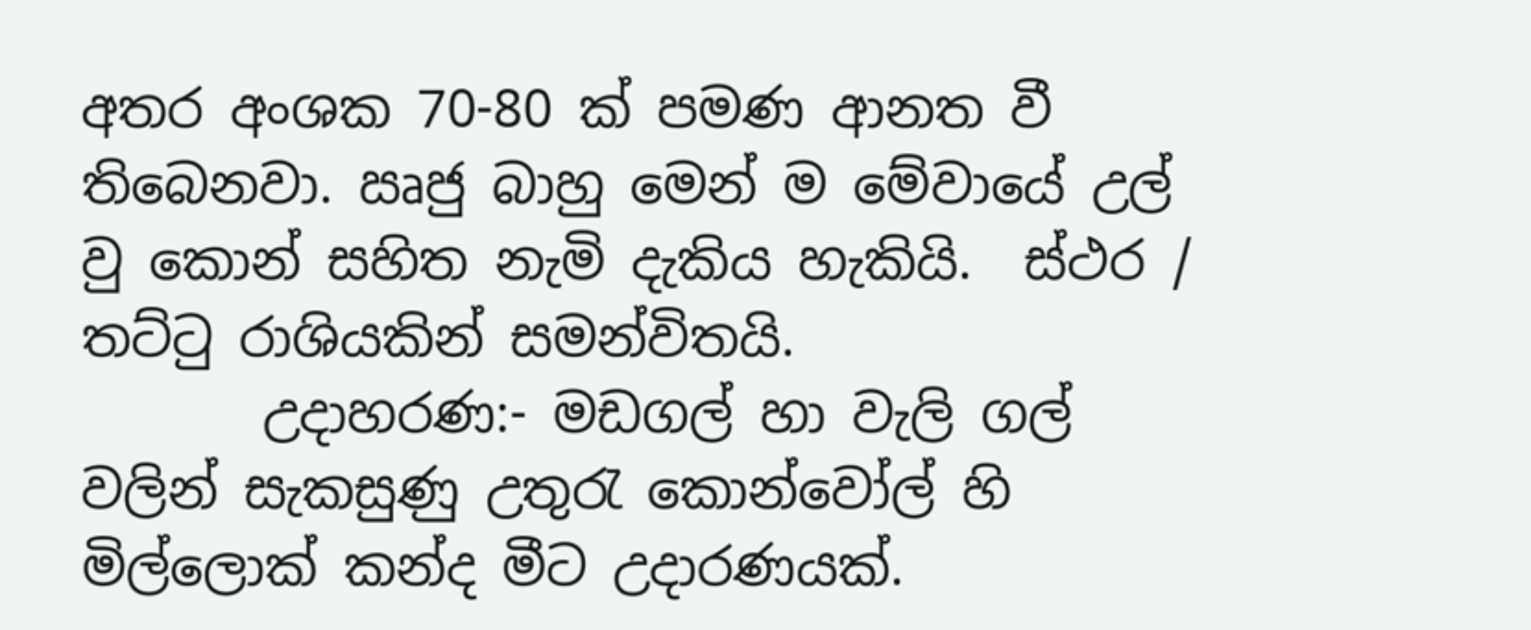අතර අංශක 70-80 ක් පමණ ආනත වී තිබෙනවා. ඍජු බාහු මෙන් ම මේවායේ උල් වු කොන් සහිත නැමි දැකිය හැකියි.  ස්ථර / තට්ටු රාශියකින් සමන්විතයි.
       උදාහරණ:- මඩගල් හා වැලි ගල් වලින් සැකසුණු උතුරැ කොන්වෝල් හි මිල්ලොක් කන්ද මීට උදාරණයක්.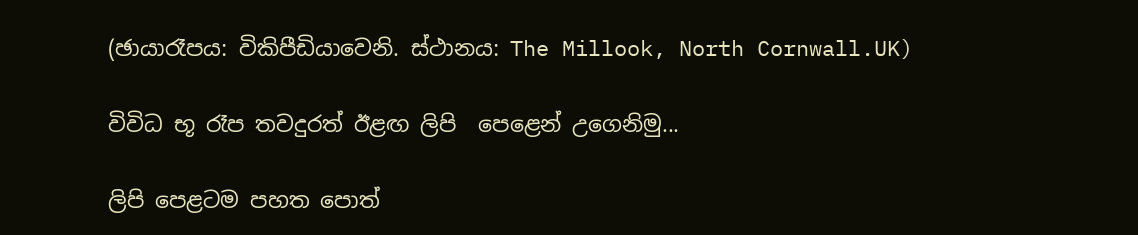(ඡායාරෑපය: විකිපීඩියාවෙනි. ස්ථානය: The Millook, North Cornwall.UK)

විවිධ භූ රෑප තවදුරත් ඊළඟ ලිපි  පෙළෙන් උගෙනිමු...

ලිපි පෙළටම පහත පොත්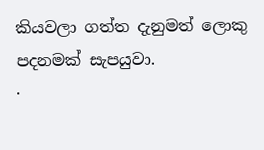කියවලා ගත්ත දැනුමත් ලොකු පදනමක් සැපයුවා.
·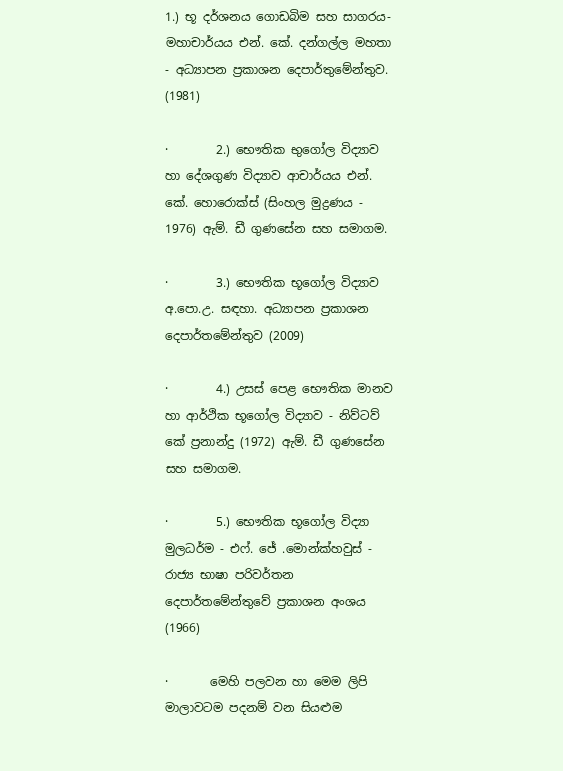1.) භූ දර්ශනය ගොඩබිම සහ සාගරය- මහාචාර්යය එන්. කේ. දන්ගල්ල මහතා - අධ්‍යාපන ප්‍රකාශන දෙපාර්තුමේන්තුව. (1981)

·        2.) භෞතික භුගෝල විද්‍යාව හා දේශගුණ විද්‍යාව ආචාර්යය එන්. කේ. හොරොක්ස් (සිංහල මුද්‍රණය - 1976) ඇම්. ඩී ගුණසේන සහ සමාගම.

·        3.) භෞතික භූගෝල විද්‍යාව අ.පො.උ. සඳහා. අධ්‍යාපන ප්‍රකාශන දෙපාර්තමේන්තුව (2009)

·        4.) උසස් පෙළ භෞතික මානව  හා ආර්ථික භූගෝල විද්‍යාව - නිව්ටව් කේ ප්‍රනාන්දු (1972) ඇම්. ඩී ගුණසේන සහ සමාගම.

·        5.) භෞතික භූගෝල විද්‍යා මුලධර්ම - එෆ්. ජේ .මොන්ක්හවුස් - රාජ්‍ය භාෂා පරිවර්තන දෙපාර්තමේන්තුවේ ප්‍රකාශන අංශය (1966)

·       මෙහි පලවන හා මෙම ලිපි මාලාවටම පදනම් වන සියළුම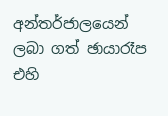අන්තර්ජාලයෙන් ලබා ගත් ඡායාරෑප එහි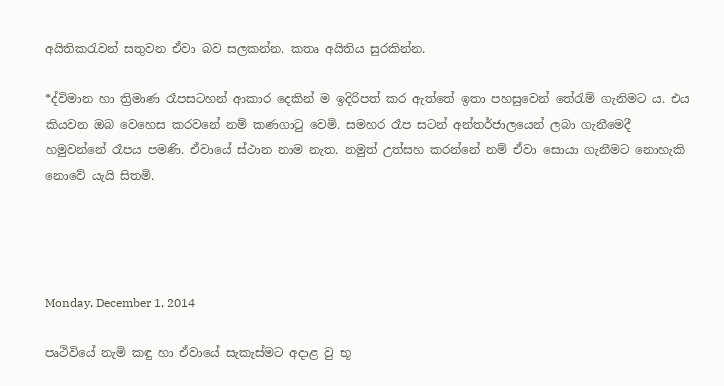අයිතිකරැවන් සතුවන ඒවා බව සලකන්න. කතෘ අයිතිය සුරකින්න.

*ද්විමාන හා ත්‍රිමාණ රෑපසටහන් ආකාර දෙකින් ම ඉදිරිපත් කර ඇත්තේ ඉතා පහසුවෙන් තේරැම් ගැනිමට ය. එය කියවන ඔබ වෙහෙස කරවනේ නම් කණගාටු වෙමි. සමහර රෑප සටන් අන්තර්ජාලයෙන් ලබා ගැනීමෙදී හමුවන්නේ රෑපය පමණි. ඒවායේ ස්ථාන නාම නැත. නමුත් උත්සහ කරන්නේ නම් ඒවා සොයා ගැනීමට නොහැකි නොවේ යැයි සිතමි.




Monday, December 1, 2014

පෘථිවියේ නැමි කඳු හා ඒවායේ සැකැස්මට අදාළ වු භූ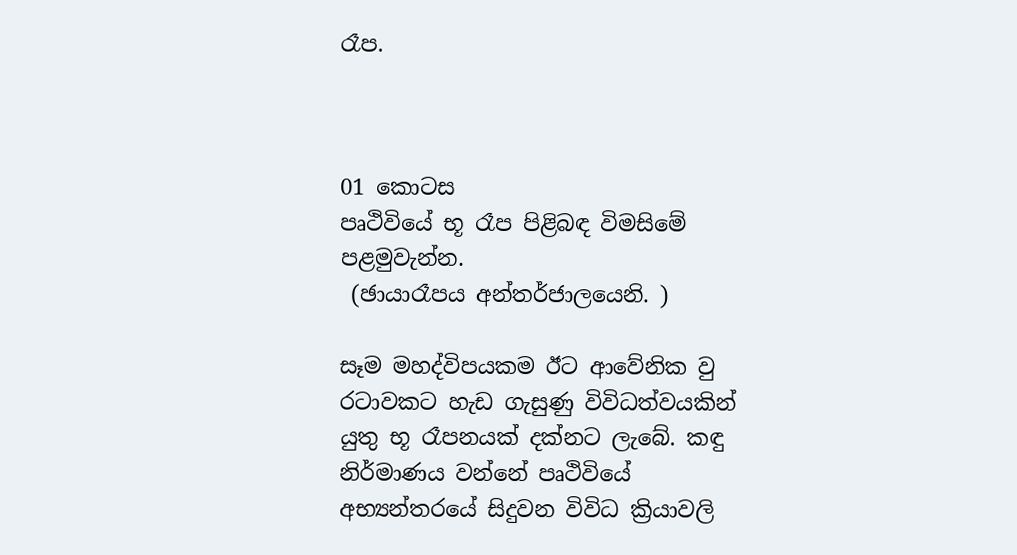රෑප.



01 කොටස
පෘථිවියේ භූ රෑප පිළිබඳ විමසිමේ පළමුවැන්න.
 (ඡායාරෑපය අන්තර්ජාලයෙනි. )

සෑම මහද්විපයකම ඊට ආවේනික වු රටාවකට හැඩ ගැසුණු විවිධත්වයකින් යුතු භූ රෑපනයක් දක්නට ලැබේ. කඳු නිර්මාණය වන්නේ පෘථිවියේ අභ්‍යන්තරයේ සිදුවන විවිධ ක්‍රියාවලි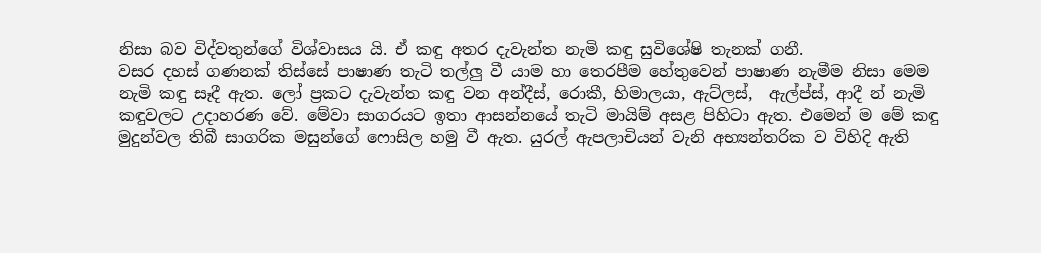නිසා බව විද්වතුන්ගේ විශ්වාසය යි. ඒ කඳු අතර දැවැන්ත නැමි කඳු සුවිශේෂි තැනක් ගනී.
වසර දහස් ගණනක් තිස්සේ පාෂාණ තැටි තල්ලු වී යාම හා තෙරපීම හේතුවෙන් පාෂාණ නැමීම ‍නිසා මෙම නැමි කඳු සෑදී ඇත. ලෝ ප්‍රකට දැවැන්ත කඳු වන අන්දීස්, රොකී, හිමාලයා, ඇට්ලස්,  ඇල්ප්ස්, ආදී න් නැමි කඳුවලට උදාහරණ වේ. මේවා සාගරයට ඉතා ආසන්නයේ තැටි මායිම් අසළ පිහිටා ඇත. එමෙන් ම මේ කඳු මුදුන්වල තිබී සාගරික මසුන්ගේ ෆොසිල හමු වී ඇත. යුරල් ඇපලාචියන් වැනි අභ්‍යන්තරික ව විහිදි ඇති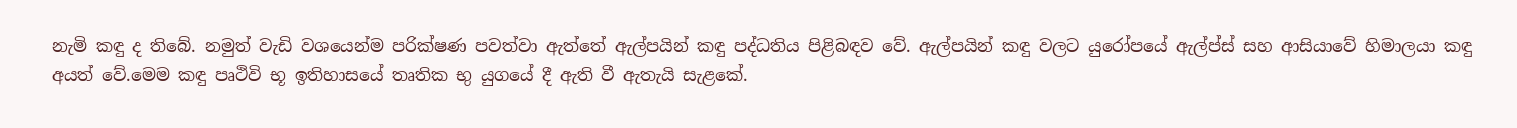නැමි කඳු ද තිබේ. නමුත් වැඩි වශයෙන්ම පරික්ෂණ පවත්වා ඇත්තේ ඇල්පයින් කඳු පද්ධතිය පිළිබඳව වේ. ඇල්පයින් කඳු වලට යුරෝපයේ ඇල්ප්ස් සහ ආසියාවේ හිමාලයා කඳු අයත් වේ.මෙම කඳු පෘථිවි භූ ඉතිහාසයේ තෘතික භු යුගයේ දී ඇති වී ඇතැයි සැළකේ.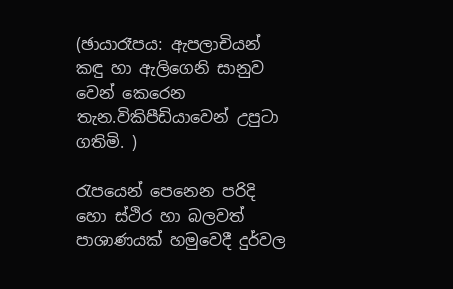(ඡායාරෑපය: ඇපලාචියන් කඳු හා ඇලිගෙනි සානුව වෙන් කෙරෙන තැන.විකිපීඩියාවෙන් උපුටා ගතිමි. )

රැපයෙන් පෙනෙන පරිදි හො ස්ථිර හා බලවත් පාශාණයක් හමුවෙදී දුර්වල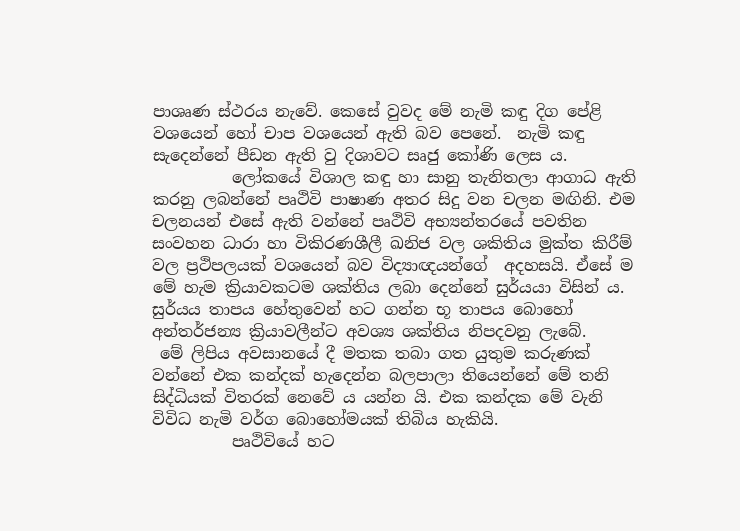පාශෘණ ස්ථරය නැවේ. කෙසේ වුවද මේ නැමි කඳු දිග පේළි වශයෙන් හෝ චාප වශයෙන් ඇති බව පෙනේ.  නැමි කඳු සැදෙන්නේ පීඩන ඇති වු දිශාවට සෘජු කෝණි ලෙස ය.
          ලෝකයේ විශාල කඳු හා සානු තැනිතලා ආගාධ ඇති කරනු ලබන්නේ පෘථිවි පාෂාණ අතර සිදු වන චලන මඟිනි. එම චලනයන් එසේ ඇති වන්නේ පෘථිවි අභ්‍යන්තරයේ පවතින සංවහන ධාරා හා විකිරණශීලී ඛනිජ වල ශකිතිය මුක්ත කිරීම් වල ප්‍රථිපලයක් වශයෙන් බව විද්‍යාඥයන්ගේ  අදහසයි. ඒසේ ම මේ හැම ක්‍රියාවකටම ශක්තිය ලබා දෙන්නේ සුර්යයා විසින් ය. සුර්යය තාපය හේතුවෙන් හට ගන්න භූ තාපය බොහෝ අන්තර්ජන්‍ය ක්‍රියාවලීන්ට අවශ්‍ය ශක්තිය නිපදවනු ලැබේ.
 මේ ලිපිය අවසානයේ දී මතක තබා ගත යුතුම කරුණක් වන්නේ එක කන්දක් හැදෙන්න බලපාලා තියෙන්නේ මේ තනි සිද්ධියක් විතරක් නෙවේ ය යන්න යි. එක කන්දක මේ වැනි විවිධ නැමි වර්ග බොහෝමයක් තිබිය හැකියි.
          පෘථිවියේ හට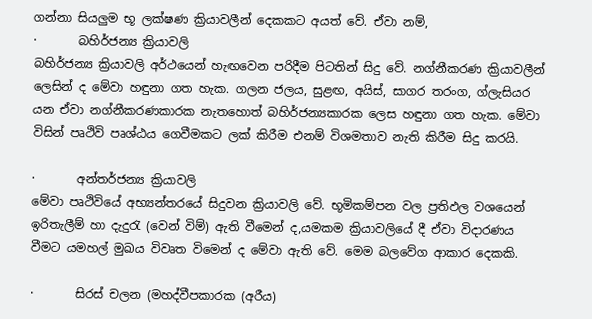ගන්නා සියලුම භූ ලක්ෂණ ක්‍රියාවලීන් දෙකකට අයත් වේ. ඒවා නම්,
·       බහිර්ජන්‍ය ක්‍රියාවලි
බහිර්ජන්‍ය ක්‍රියාවලි අර්ථයෙන් හැඟවෙන පරිදීම පිටතින් සිදු වේ. නග්නීකරණ ක්‍රියාවලීන් ලෙසින් ද මේවා හඳුනා ගත හැක. ගලන ජලය, සුළඟ, අයිස්, සාගර තරංග, ග්ලැසියර යන ඒවා නග්නීකරණකාරක නැතහොත් බහිර්ජන්‍යකාරක ලෙස හඳුනා ගත හැක. මේවා විසින් පෘථිවි පෘශ්ඨය ගෙවීමකට ලක් කිරීම එනම් විශමතාව නැති කිරීම සිදු කරයි.

·       අන්තර්ජන්‍ය ක්‍රියාවලි
මේවා පෘථිවියේ අභ්‍යන්තරයේ සිදුවන ක්‍රියාවලි වේ. භූමිකම්පන වල ප්‍රතිඵල වශයෙන් ඉරිතැලීම් හා ‍දැදුරැ (වෙන් විම්) ඇති වීමෙන් ද,යමකම ක්‍රියාවලියේ දී ඒවා විදාරණය වීමට යමහල් මුඛය විවෘත විමෙන් ද මේවා ඇති වේ. මෙම බලවේග ආකාර දෙකකි.

·       සිරස් චලන (මහද්වීපකාරක (අරීය)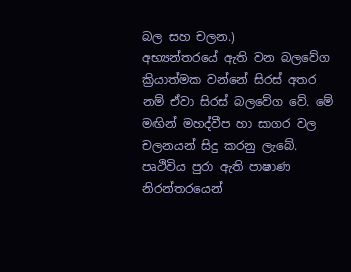බල සහ චලන.)
අභ්‍යන්තරයේ ඇති වන බලවේග ක්‍රියාත්මක වන්නේ සිරස් අතර නම් ඒවා සිරස් බලවේග වේ. මේ මඟින් මහද්වීප හා සාගර වල චලනයන් සිදු කරනු ලැබේ.
පෘථිවිය පුරා ඇති පාෂාණ නිරන්තරයෙන්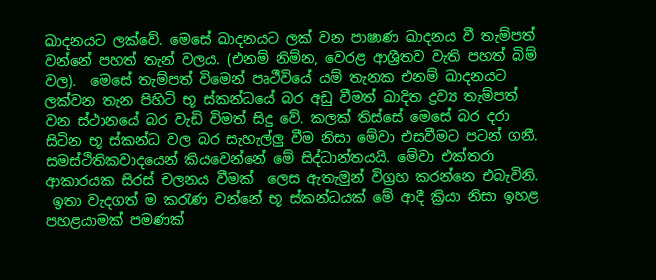ඛාදනයට ලක්වේ. මෙසේ ඛාදනයට ලක් වන පාෂාණ ඛාදනය වී තැම්පත් වන්නේ පහත් තැන් වලය. (එනම් නිම්න, වෙරළ ආශ්‍රීතව වැති පහත් බිම් වල).  මෙසේ තැම්පත් විමෙන් පෘථීවියේ යම් තැනක එනම් ඛාදනයට ලක්වන තැන පිහිටි භූ ස්කන්ධයේ බර අඩු වීමත් ඛාදිත ද්‍රව්‍ය තැම්පත් වන ස්ථානයේ බර වැඩි විමත් සිදු වේ. කලක් තිස්සේ මෙසේ බර දරා සිටින භූ ස්කන්ධ වල බර සැහැල්ලු වීම නිසා මේවා එසවීමට පටන් ගනී. සමස්ථිතිකවාදයෙන් කියවෙන්නේ මේ සිද්ධාන්තයයි. මේවා එක්තරා ආකාරයක සිරස් චලනය වීමක්  ලෙස ඇතැමුන් විග්‍රහ කරන්නෙ එබැවිනි.
 ඉතා වැදගත් ම කරැණ වන්නේ භූ ස්කන්ධයක් මේ ආදී ක්‍රියා නිසා ඉහළ පහළයාමක් පමණක්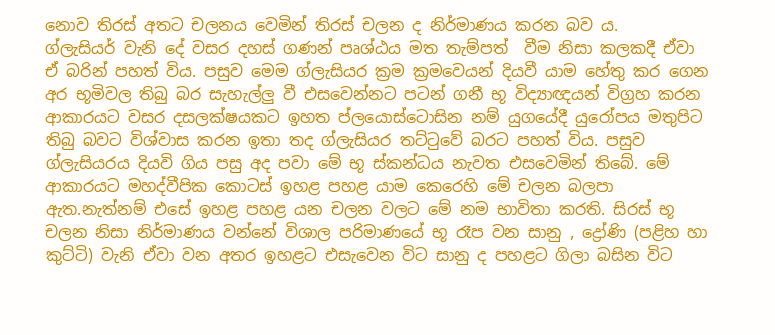නොව තිරස් අතට චලනය වෙමින් තිරස් චලන ද නිර්මාණය කරන බව ය.
ග්ලැසියර් වැනි දේ වසර දහස් ගණන් පෘශ්ඨය මත තැම්පත්  වීම නිසා කලකදී ඒවා ඒ බරින් පහත් විය. පසුව මෙම ග්ලැසියර ක්‍රම ක්‍රමවෙයන් දියවී යාම හේතු කර ගෙන අර භූමිවල තිබු බර සැහැල්ලු වී එසවෙන්නට පටන් ගනී භූ විද්‍යාඥයන් විග්‍රහ කරන ආකාරයට වසර දසලක්ෂයකට ඉහත ප්ලයොස්ටොසින නම් යුගයේදී යුරෝපය මතුපිට තිබු බවට විශ්වාස කරන ඉතා තද ග්ලැසියර තට්ටුවේ බරට පහත් විය. පසුව ග්ලැසියරය දියවි ගිය පසු අද පවා මේ භූ ස්කන්ධය නැවත එසවෙමින් තිබේ. මේ ආකාරයට මහද්වීපික කොටස් ඉහළ පහළ යාම කෙරෙහි මේ චලන බලපා ඇත.නැත්නම් එසේ ඉහළ පහළ යන චලන වලට මේ නම භාවිතා කරති. සිරස් භූ චලන නිසා නිර්මාණය වන්නේ විශාල පරිමාණයේ භූ රෑප වන සානු , ද්‍රෝණි (පළිහ හා කුට්ටි) වැනි ඒවා වන අතර ඉහළට එසැවෙන විට සානු ද පහළට ගිලා බසින විට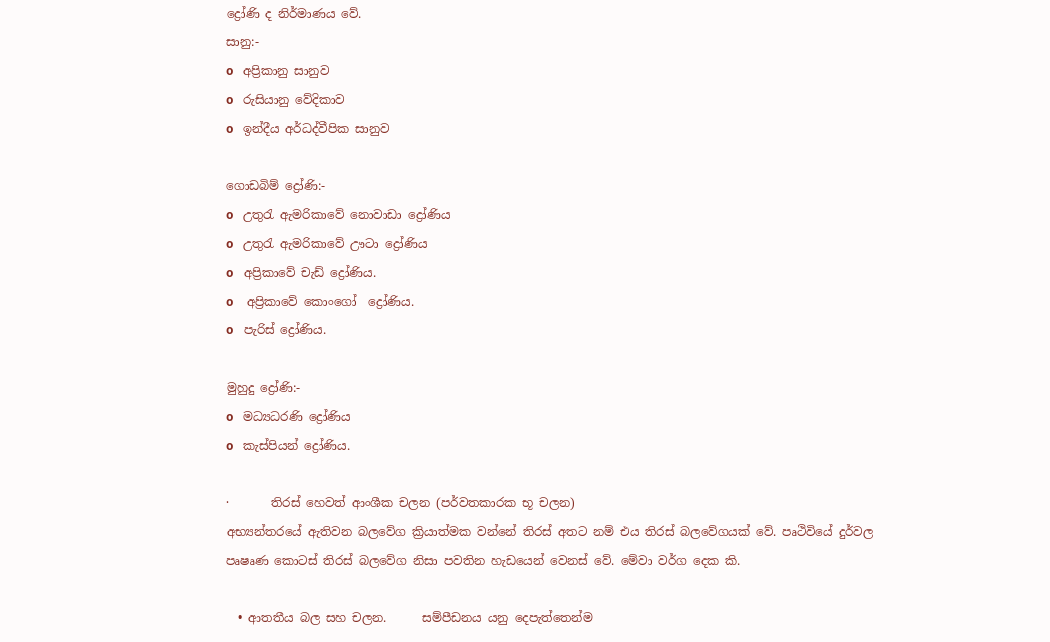ද්‍රෝණි ද නිර්මාණය වේ.
සානු:-
o   අප්‍රිකානු සානුව
o   රුසියානු වේදිකාව
o   ඉන්දීය අර්ධද්වීපික සානුව

ගොඩබිම් ද්‍රෝණි:-
o   උතුරැ ඇමරිකාවේ නොවාඩා ද්‍රෝණිය
o   උතුරැ ඇමරිකාවේ ඌටා ද්‍රෝණිය
o   අප්‍රිකාවේ චැඩ් ද්‍රෝණිය.
o    අප්‍රිකාවේ කොංගෝ  ද්‍රෝණිය.
o   පැරිස් ද්‍රෝණිය.

මුහුදු ද්‍රෝණි:-
o   මධ්‍යධරණි ද්‍රෝණිය
o   කැස්පියන් ද්‍රෝණිය.

·       තිරස් හෙවත් ආංශීක චලන (පර්වතකාරක භූ චලන)
අභ්‍යන්තරයේ ඇතිවන බලවේග ක්‍රියාත්මක වන්නේ තිරස් අතට නම් එය තිරස් බලවේගයක් වේ. පෘථිවියේ දුර්වල පෘෂෘණ කොටස් තිරස් බලවේග නිසා පවතින හැඩයෙන් වෙනස් වේ. මේවා වර්ග දෙක කි.

  • ආතතීය බල සහ චලන.      සම්පීඩනය යනු දෙපැත්තෙන්ම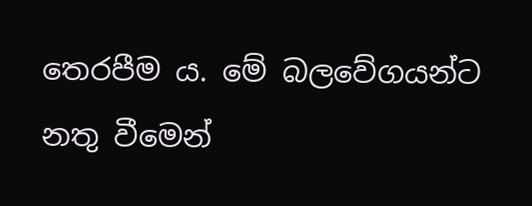තෙරපීම ය. මේ බලවේගයන්ට නතු වීමෙන්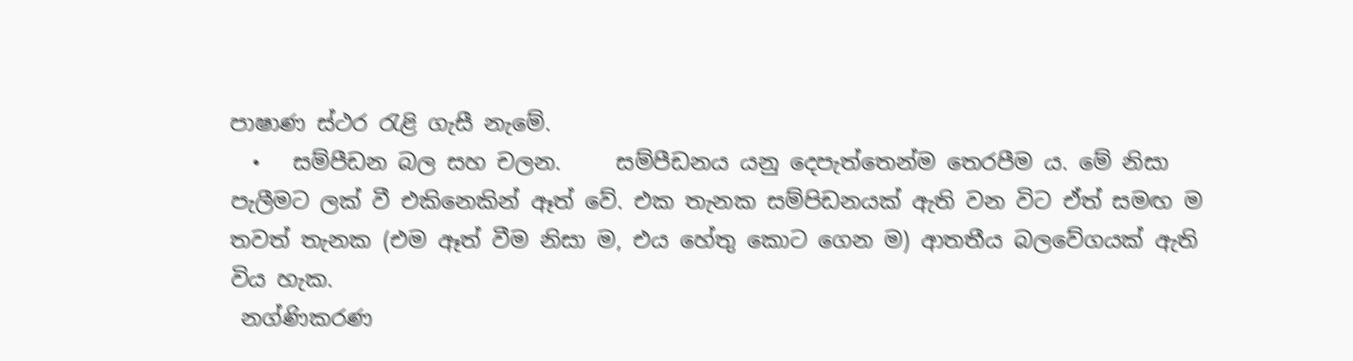පාෂාණ ස්ථර රැළි ගැසී නැමේ.
  •   සම්පීඩන බල සහ චලන.     සම්පීඩනය යනු දෙපැත්තෙන්ම තෙරපීම ය. මේ නිසා පැලීමට ලක් වී එකිනෙකින් ඈත් වේ. එක තැනක සම්පිඩනයක් ඇති වන විට ඒත් සමඟ ම තවත් තැනක (එම ඈත් වීම නිසා ම, එය හේතු කොට ගෙන ම) ආතතීය බලවේගයක් ඇති විය හැක.
 නග්ණිකරණ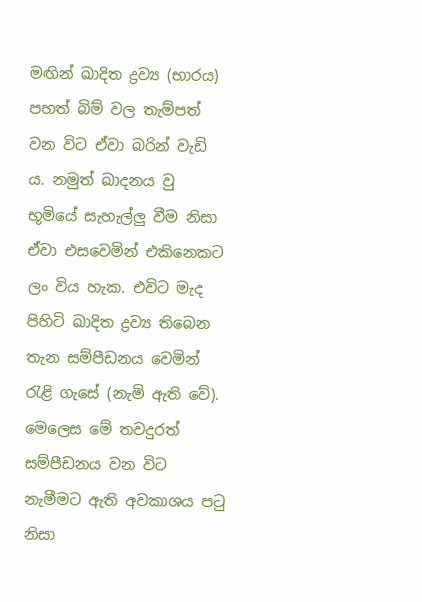මඟින් ඛාදිත ද්‍රව්‍ය (භාරය) පහත් බිම් වල තැම්පත් වන විට ඒවා බරින් වැඩි ය. නමුත් ඛාදනය වු භූමියේ සැහැල්ලු වීම නිසා ඒවා එසවෙමින් එකිනෙකට ලං විය හැක. එවිට මැද පිහිටි ඛාදිත ද්‍රව්‍ය තිබෙන තැන සම්පීඩනය වෙමින් රැළි ගැසේ (නැමි ඇති වේ). මෙලෙස මේ තවදුරත් සම්පීඩනය වන විට නැමීමට ඇති අවකාශය පටු නිසා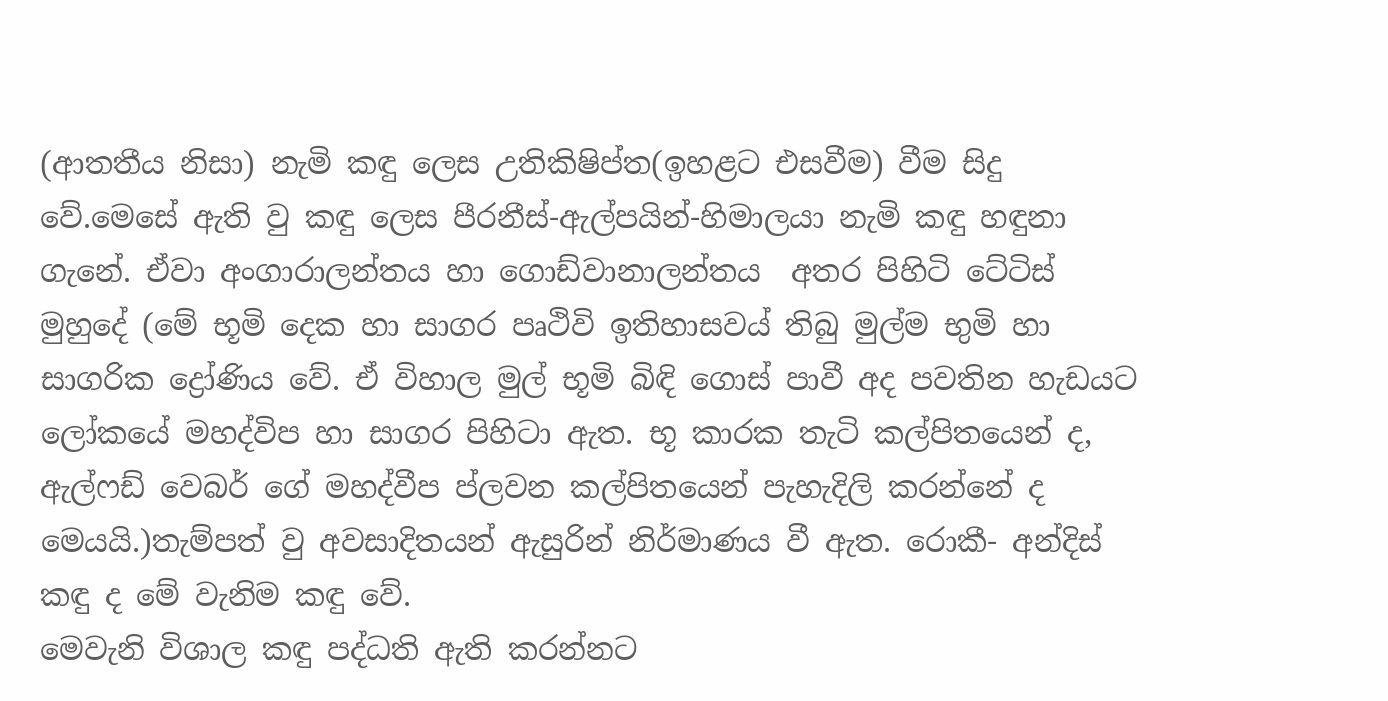(ආතතීය නිසා) නැමි කඳු ලෙස උතිකිෂිප්ත(ඉහළට එසවීම) වීම සිදු වේ.මෙසේ ඇති වු කඳු ලෙස පීරනීස්-ඇල්පයින්-හිමාලයා නැමි කඳු හඳුනා ගැනේ. ඒවා අංගාරාලන්තය හා ගොඩ්වානාලන්තය  අතර පිහිටි ටේටිස් මුහුදේ (මේ භූමි දෙක හා සාගර පෘථිවි ඉතිහාසවය් තිබු මුල්ම භුමි හා සාගරික ද්‍රෝණිය වේ. ඒ විහාල මුල් භූමි බිඳි ගොස් පාවී අද පවතින හැඩයට ලෝකයේ මහද්විප හා සාගර පිහිටා ඇත. භූ කාරක තැටි කල්පිතයෙන් ද, ඇල්ෆඩ් වෙබර් ගේ මහද්වීප ප්ලවන කල්පිතයෙන් පැහැදිලි කරන්නේ ද මෙයයි.)තැම්පත් වු අවසාදිතයන් ඇසුරින් නිර්මාණය වී ඇත. රොකී- අන්දිස් කඳු ද මේ වැනිම කඳු වේ.
මෙවැනි විශාල කඳු පද්ධති ඇති කරන්නට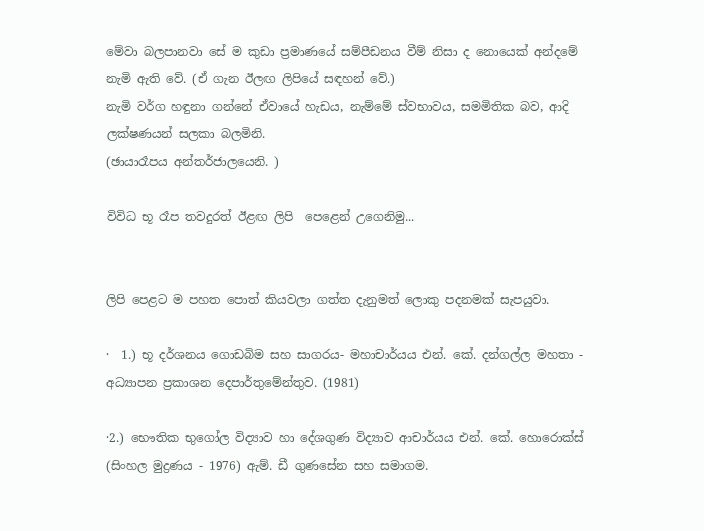මේවා බලපානවා සේ ම කුඩා ප්‍රමාණයේ සම්පීඩනය වීම් නිසා ද නොයෙක් අන්දමේ නැමි ඇති වේ. (ඒ ගැන ඊලඟ ලිපියේ සඳහන් වේ.)
නැමි වර්ග හඳුනා ගන්නේ ඒවායේ හැඩය, නැම්මේ ස්වභාවය, සමමිතික බව, ආදි ලක්ෂණයන් සලකා බලමිනි.
(ඡායාරෑපය අන්තර්ජාලයෙනි. )

විවිධ භූ රෑප තවදුරත් ඊළඟ ලිපි  පෙළෙන් උගෙනිමු...


ලිපි පෙළට ම පහත පොත් කියවලා ගත්ත දැනුමත් ලොකු පදනමක් සැපයුවා.

·  1.) භූ දර්ශනය ගොඩබිම සහ සාගරය- මහාචාර්යය එන්. කේ. දන්ගල්ල මහතා - අධ්‍යාපන ප්‍රකාශන දෙපාර්තුමේන්තුව. (1981)

·2.) භෞතික භුගෝල විද්‍යාව හා දේශගුණ විද්‍යාව ආචාර්යය එන්. කේ. හොරොක්ස් (සිංහල මුද්‍රණය - 1976) ඇම්. ඩී ගුණසේන සහ සමාගම.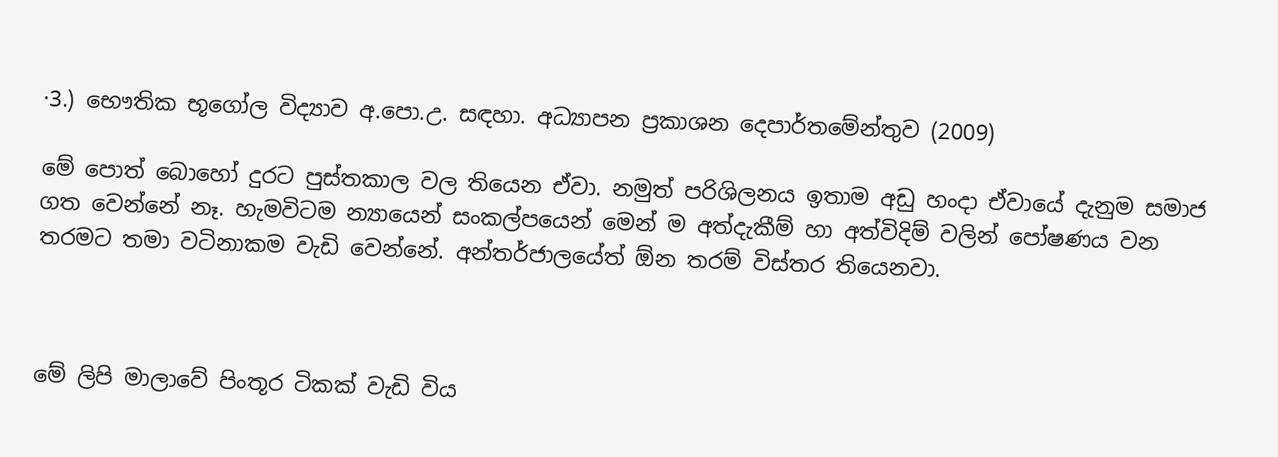·3.) භෞතික භූගෝල විද්‍යාව අ.පො.උ. සඳහා. අධ්‍යාපන ප්‍රකාශන දෙපාර්තමේන්තුව (2009)

මේ පොත් බොහෝ දුරට පුස්තකාල වල තියෙන ඒවා. නමුත් පරිශිලනය ඉතාම අඩු හංදා ඒවායේ දැනුම සමාජ ගත වෙන්නේ නෑ. හැමවිටම න්‍යායෙන් සංකල්පයෙන් මෙන් ම අත්දැකීම් හා අත්විදිම් වලින් පෝෂණය වන තරමට තමා වටිනාකම වැඩි වෙන්නේ. අන්තර්ජාලයේත් ඕන තරම් විස්තර තියෙනවා.



මේ ලිපි මාලාවේ පිංතූර ටිකක් වැඩි විය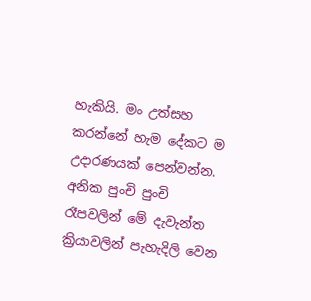හැකියි. මං උත්සහ කරන්නේ හැම දේකට ම උදාරණයක් පෙන්වන්න. අනික පුංචි පුංචි රෑපවලින් මේ දැවැන්ත ක්‍රියාවලින් පැහැදිලි වෙන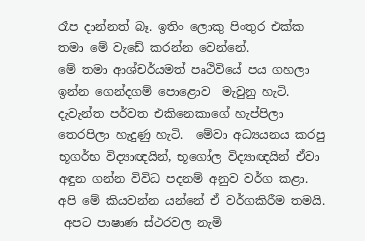රෑප දාන්නත් බෑ. ඉතිං ලොකු පිංතුර එක්ක තමා මේ වැඩේ කරන්න වෙන්නේ.
මේ තමා ආශ්චර්යමත් පෘථිවියේ පය ගහලා ඉන්න ගෙන්දගම් පොළොව  මැවුනු හැටි. දැවැන්ත පර්වත එකිනෙකාගේ හැප්පිලා තෙරපිලා හැදුණු හැටි.  මේවා අධ්‍යයනය කරපු භූගර්භ විද්‍යාඥයින්, භූගෝල විද්‍යාඥයින් ඒවා අඳුන ගන්න විවිධ පදනම් අනුව වර්ග කළා. අපි මේ කියවන්න යන්නේ ඒ වර්ගකිරීම තමයි.
 අපට පාෂාණ ස්ථරවල නැමි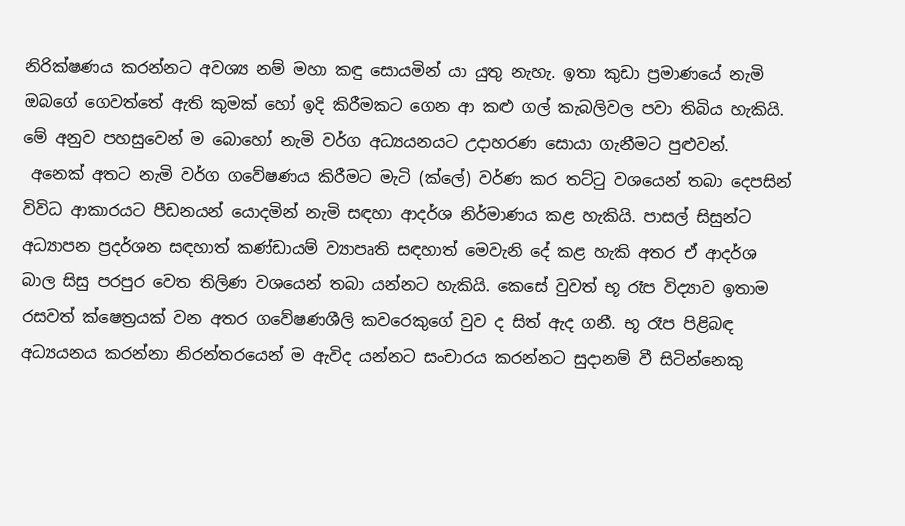නිරික්ෂණය කරන්නට අවශ්‍ය නම් මහා කඳු සොයමින් යා යුතු නැහැ. ඉතා කුඩා ප්‍රමාණයේ නැමි ඔබගේ ගෙවත්තේ ඇති කුමක් හෝ ඉදි කිරීමකට ගෙන ආ කළු ගල් කැබලිවල පවා තිබිය හැකියි. මේ අනුව පහසුවෙන් ම බොහෝ නැමි වර්ග අධ්‍යයනයට උදාහරණ සොයා ගැනීමට පුළුවන්.
 අනෙක් අතට නැමි වර්ග ගවේෂණය කිරීමට මැටි (ක්ලේ) වර්ණ කර තට්ටු වශයෙන් තබා දෙපසින් විවිධ ආකාරයට පීඩනයන් යොදමින් නැමි සඳහා ආදර්ශ නිර්මාණය කළ හැකියි. පාසල් සිසුන්ට අධ්‍යාපන ප්‍රදර්ශන සඳහාත් කණ්ඩායම් ව්‍යාපෘති සඳහාත් මෙවැනි දේ කළ හැකි අතර ඒ ආදර්ශ බාල සිසු පරපුර වෙත තිලිණ වශයෙන් තබා යන්නට හැකියි. කෙසේ වුවත් භූ රෑප විද්‍යාව ඉතාම රසවත් ක්ෂෙත්‍රයක් වන අතර ගවේෂණශීලි ක‍වරෙකුගේ වුව ද සිත් ඇද ගනී. භූ රෑප පිළිබඳ අධ්‍යයනය කරන්නා නිරන්තරයෙන් ම ඇවිද යන්නට සංචාරය කරන්නට සුදානම් වී සිටින්නෙකු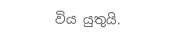විය යුතුයි.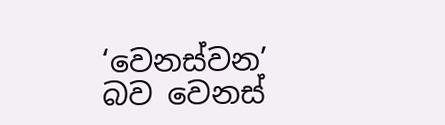‘වෙනස්වන’ බව වෙනස්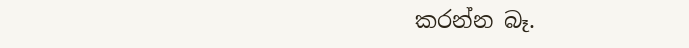කරන්න බෑ.